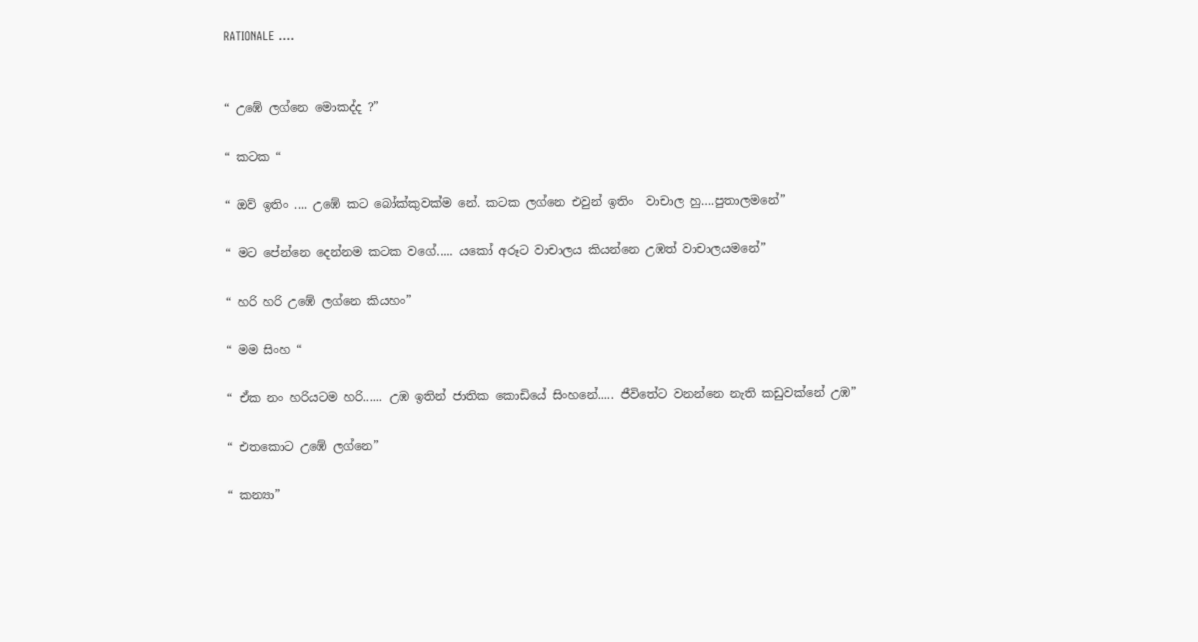RATIONALE ....


“ උඹේ ලග්නෙ මොකද්ද ?”

“ කටක “

“ ඔව් ඉතිං .... උඹේ කට බෝක්කුවක්ම නේ. කටක ලග්නෙ එවුන් ඉතිං  වාචාල හු….පුතාලමනේ”

“ මට පේන්නෙ දෙන්නම කටක වගේ..... යකෝ අරූට වාචාලය කියන්නෙ උඹත් වාචාලයමනේ”

“ හරි හරි උඹේ ලග්නෙ කියහං”

“ මම සිංහ “

“ ඒක නං හරියටම හරි...... උඹ ඉතින් ජාතික කොඩියේ සිංහනේ..... ජීවිතේට වනන්නෙ නැති කඩුවක්නේ උඹ”

“ එතකොට උඹේ ලග්නෙ”

“ කන්‍යා”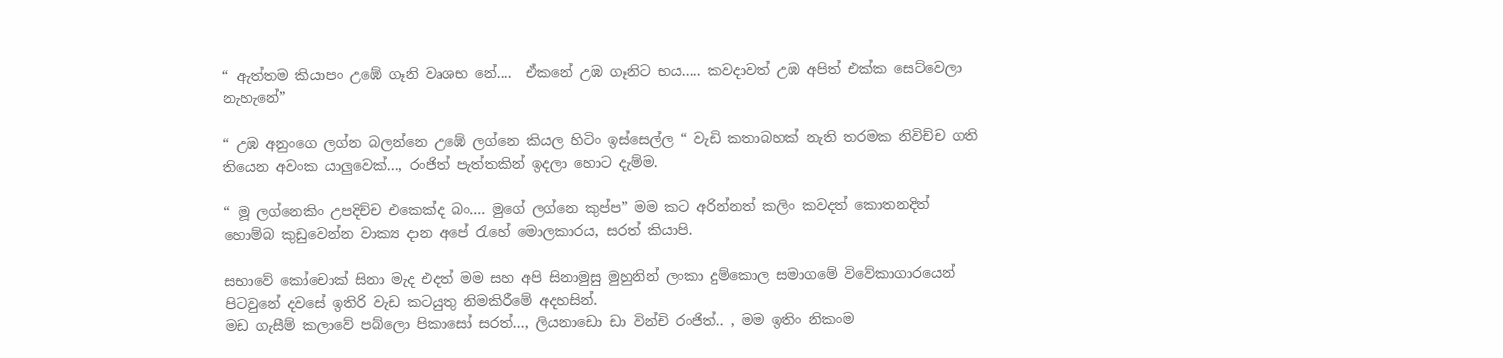“ ඇත්තම කියාපං උඹේ ගෑනි වෘශභ නේ....  ඒකනේ උඹ ගෑනිට භය..... කවදාවත් උඹ අපිත් එක්ක සෙට්වෙලා නැහැනේ”

“ උඹ අනුංගෙ ලග්න බලන්නෙ උඹේ ලග්නෙ කියල හිටිං ඉස්සෙල්ල “ වැඩි කතාබහක් නැති තරමක නිවිච්ච ගති තියෙන අවංක යාලුවෙක්..., රංජිත් පැත්තකින් ඉදලා හොට දැම්ම.

“ මූ ලග්නෙකිං උපදිච්ච එකෙක්ද බං.... මුගේ ලග්නෙ කුප්ප” මම කට අරින්නත් කලිං කවදත් කොතනදිත් හොම්බ කුඩුවෙන්න වාක්‍ය දාන අපේ රැහේ මොලකාරය, සරත් කියාපි.

සභාවේ කෝචොක් සිනා මැද එදත් මම සහ අපි සිනාමුසු මුහුනින් ලංකා දුම්කොල සමාගමේ විවේකාගාරයෙන් පිටවුනේ දවසේ ඉතිරි වැඩ කටයුතු නිමකිරීමේ අදහසින්.
මඩ ගැසීම් කලාවේ පබ්ලො පිකාසෝ සරත්..., ලියනාඩො ඩා වින්චි රංජිත්.. , මම ඉතිං නිකංම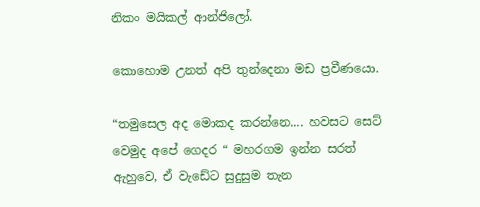නිකං මයිකල් ආන්ජිලෝ.

කොහොම උනත් අපි තුන්දෙනා මඩ ප්‍රවීණයො.

“තමුසෙල අද මොකද කරන්නෙ.... හවසට සෙට් වෙමුද අපේ ගෙදර “ මහරගම ඉන්න සරත් ඇහුවෙ, ඒ වැඩේට සුදුසුම තැන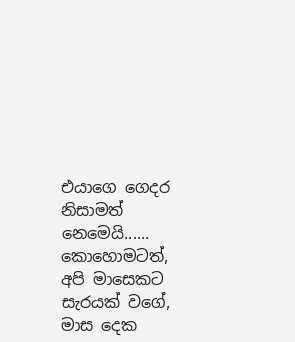එයාගෙ ගෙදර නිසාමත් නෙමෙයි...... කොහොමටත්, අපි මාසෙකට සැරයක් වගේ, මාස දෙක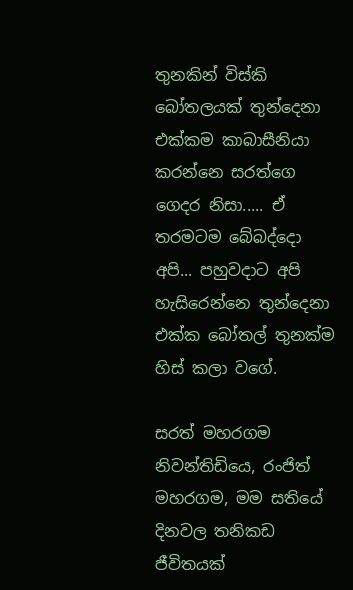තුනකින් විස්කි බෝතලයක් තුන්දෙනා එක්කම කාබාසීනියා කරන්නෙ සරත්ගෙ ගෙදර නිසා..... ඒ තරමටම බේබද්දො අපි... පහුවදාට අපි හැසිරෙන්නෙ තුන්දෙනා එක්ක බෝතල් තුනක්ම හිස් කලා වගේ.

සරත් මහරගම නිවන්තිඩියෙ, රංජිත් මහරගම, මම සතියේ දිනවල තනිකඩ ජීවිතයක්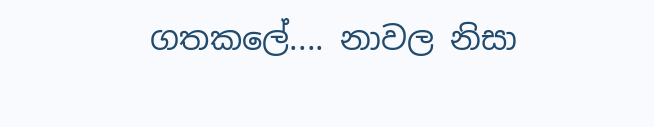ගතකලේ.... නාවල නිසා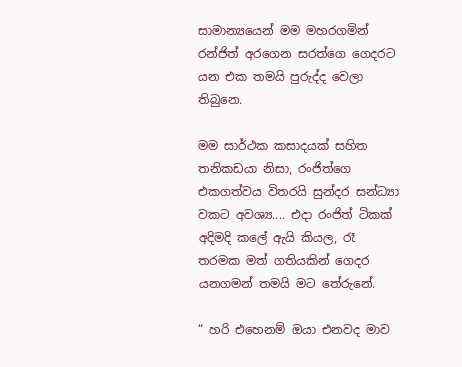සාමාන්‍යයෙන් මම මහරගමින් රන්ජිත් අරගෙන සරත්ගෙ ගෙදරට යන එක තමයි පුරුද්ද වෙලා තිබුනෙ.

මම සාර්ථක කසාදයක් සහිත තනිකඩයා නිසා, රංජිත්ගෙ එකගත්වය විතරයි සුන්දර සන්ධ්‍යා වකට අවශ්‍ය.... එදා රංජිත් ටිකක් අදිමදි කලේ ඇයි කියල, රෑ තරමක මත් ගතියකින් ගෙදර යනගමන් තමයි මට තේරුනේ.

“ හරි එහෙනම් ඔයා එනවද මාව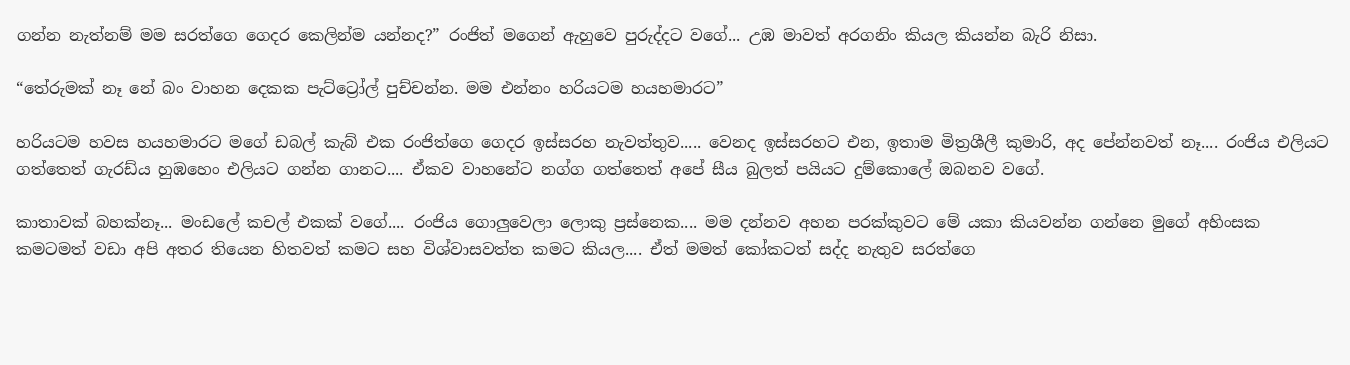ගන්න නැත්නම් මම සරත්ගෙ ගෙදර කෙලින්ම යන්නද?” රංජිත් මගෙන් ඇහුවෙ පුරුද්දට වගේ... උඹ මාවත් අරගනිං කියල කියන්න බැරි නිසා.

“තේරුමක් නෑ නේ බං වාහන දෙකක පැට්ට්‍රෝල් පුච්චන්න. මම එන්නං හරියටම හයහමාරට”

හරියටම හවස හයහමාරට මගේ ඩබල් කැබ් එක රංජිත්ගෙ ගෙදර ඉස්සරහ නැවත්තුව..... වෙනද ඉස්සරහට එන, ඉතාම මිත්‍රශීලී කුමාරි, අද පේන්නවත් නෑ.... රංජිය එලියට ගත්තෙත් ගැරඩ්ය හුඹහෙං එලියට ගන්න ගානට.... ඒකව වාහනේට නග්ග ගත්තෙත් අපේ සීය බුලත් පයියට දුම්කොලේ ඔබනව වගේ.

කාතාවක් බහක්නෑ... මංඩලේ කචල් එකක් වගේ.... රංජිය ගොලුවෙලා ලොකු ප්‍රස්නෙක.... මම දන්නව අහන පරක්කුවට මේ යකා කියවන්න ගන්නෙ මුගේ අහිංසක කමටමත් වඩා අපි අතර තියෙන හිතවත් කමට සහ විශ්වාසවත්ත කමට කියල.... ඒත් මමත් කෝකටත් සද්ද නැතුව සරත්ගෙ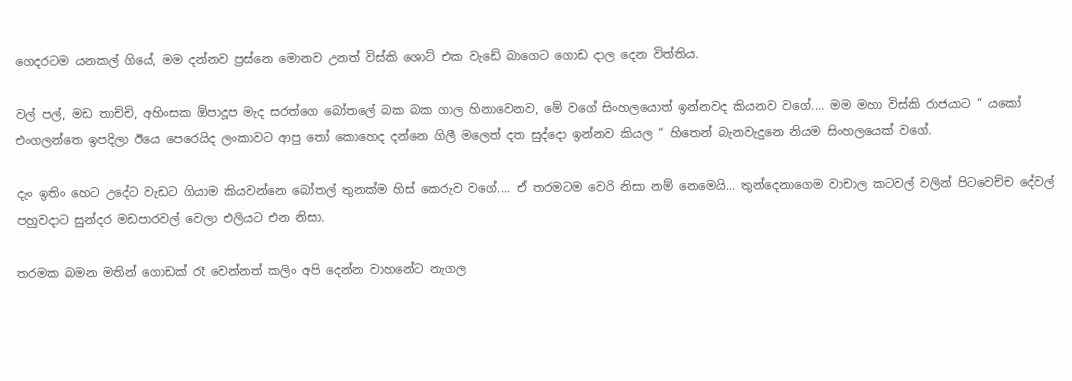ගෙදරටම යනකල් ගියේ, මම දන්නව ප්‍රස්නෙ මොනව උනත් විස්කි ශොට් එක වැඩේ බාගෙට ගොඩ දාල දෙන විත්තිය.

වල් පල්, මඩ තාච්චි, අහිංසක ඕපාදූප මැද සරත්ගෙ බෝතලේ බක බක ගාල හිනාවෙනව, මේ වගේ සිංහලයොත් ඉන්නවද කියනව වගේ.... මම මහා විස්කි රාජයාට “ යකෝ එංගලන්තෙ ඉපදිලා ඊයෙ පෙරෙයිද ලංකාවට ආපු තෝ කොහෙද දන්නෙ ගිලී මලෙත් දත සුද්දො ඉන්නව කියල “ හිතෙන් බැනවැදුනෙ නියම සිංහලයෙක් වගේ.

දැං ඉතිං හෙට උදේට වැඩට ගියාම කියවන්නෙ බෝතල් තුනක්ම හිස් කෙරුව වගේ.... ඒ තරමටම වෙරි නිසා නම් නෙමෙයි... තුන්දෙනාගෙම වාචාල කටවල් වලින් පිටවෙච්ච දේවල් පහුවදාට සුන්දර මඩපාරවල් වෙලා එලියට එන නිසා.

තරමක බමන මතින් ගොඩක් රෑ වෙන්නත් කලිං අපි දෙන්න වාහනේට නැගල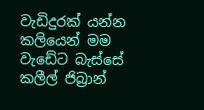වැඩිදුරක් යන්න කලියෙන් මම වැඩේට බැස්සේ කලීල් ජිබ්‍රාන්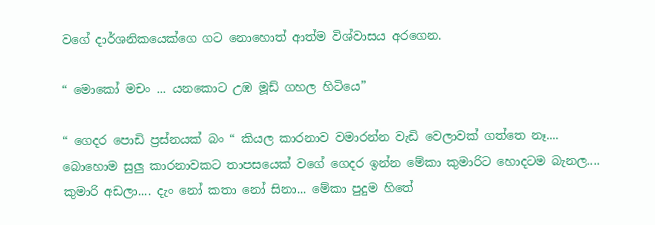වගේ දාර්ශනිකයෙක්ගෙ ගට නොහොත් ආත්ම විශ්වාසය අරගෙන.

“ මොකෝ මචං ... යනකොට උඹ මූඩ් ගහල හිටියෙ”

“ ගෙදර පොඩි ප්‍රස්නයක් බං “ කියල කාරනාව වමාරන්න වැඩි වෙලාවක් ගත්තෙ නෑ.... බොහොම සුලු කාරනාවකට තාපසයෙක් වගේ ගෙදර ඉන්න මේකා කුමාරිට හොදටම බැනල.... කුමාරි අඩලා.... දැං නෝ කතා නෝ සිනා... මේකා පුදුම හිතේ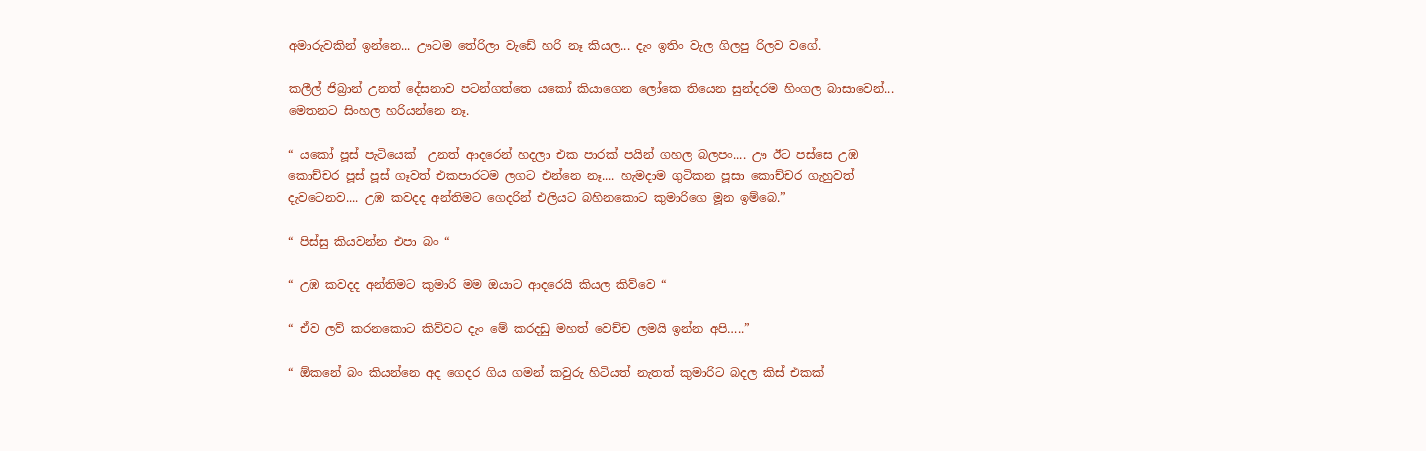අමාරුවකින් ඉන්නෙ... ඌටම තේරිලා වැඩේ හරි නෑ කියල... දැං ඉතිං වැල ගිලපු රිලව වගේ.

කලීල් ජිබ්‍රාන් උනත් දේසනාව පටන්ගත්තෙ යකෝ කියාගෙන ලෝකෙ තියෙන සුන්දරම හිංගල බාසාවෙන්... මෙතනට සිංහල හරියන්නෙ නෑ.

“ යකෝ පූස් පැටියෙක්  උනත් ආදරෙන් හදලා එක පාරක් පයින් ගහල බලපං.... ඌ ඊට පස්සෙ උඹ කොච්චර පූස් පූස් ගෑවත් එකපාරටම ලගට එන්නෙ නෑ.... හැමදාම ගුටිකන පූසා කොච්චර ගැහුවත් දැවටෙනව.... උඹ කවදද අන්තිමට ගෙදරින් එලියට බහිනකොට කුමාරිගෙ මූන ඉම්බෙ.”

“ පිස්සු කියවන්න එපා බං “

“ උඹ කවදද අන්තිමට කුමාරි මම ඔයාට ආදරෙයි කියල කිව්වෙ “

“ ඒව ලව් කරනකොට කිව්වට දැං මේ කරදඩු මහත් වෙච්ච ලමයි ඉන්න අපි…..”

“ ඕකනේ බං කියන්නෙ අද ගෙදර ගිය ගමන් කවුරු හිටියත් නැතත් කුමාරිට බදල කිස් එකක්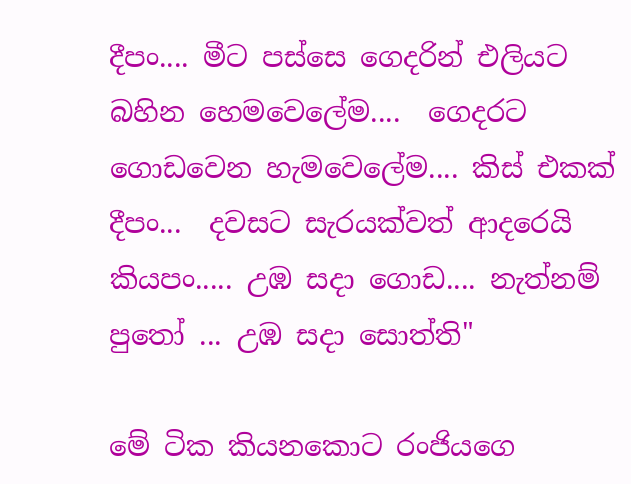දීපං.... මීට පස්සෙ ගෙදරින් එලියට බහින හෙමවෙලේම....  ගෙදරට ගොඩවෙන හැමවෙලේම.... කිස් එකක් දීපං...  දවසට සැරයක්වත් ආදරෙයි කියපං..... උඹ සදා ගොඩ.... නැත්නම් පුතෝ ... උඹ සදා සොත්ති"

මේ ටික කියනකොට රංජියගෙ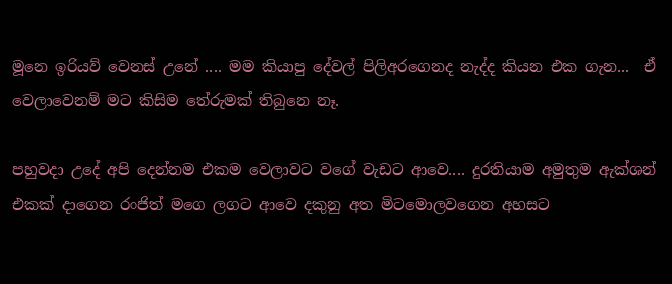මූනෙ ඉරියව් වෙනස් උනේ .... මම කියාපු දේවල් පිලිඅරගෙනද නැද්ද කියන එක ගැන...  ඒ වෙලාවෙනම් මට කිසිම තේරුමක් තිබුනෙ නෑ.

පහුවදා උදේ අපි දෙන්නම එකම වෙලාවට වගේ වැඩට ආවෙ.... දුරතියාම අමුතුම ඇක්ශන් එකක් දාගෙන රංජිත් මගෙ ලගට ආවෙ දකුනු අත මිටමොලවගෙන අහසට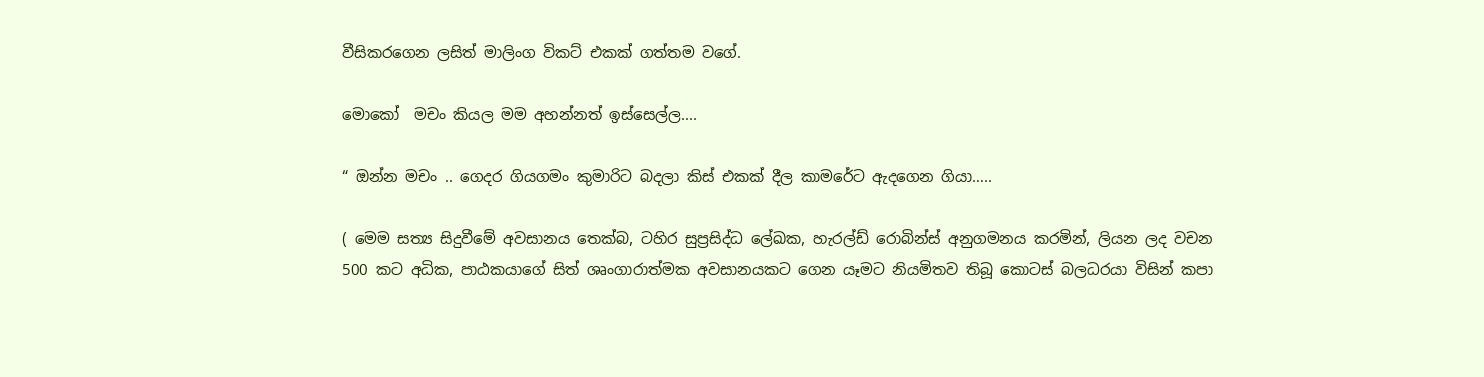වීසිකරගෙන ලසිත් මාලිංග විකට් එකක් ගත්තම වගේ.

මොකෝ  මචං කියල මම අහන්නත් ඉස්සෙල්ල....

“ ඔන්න මචං .. ගෙදර ගියගමං කුමාරිට බදලා කිස් එකක් දීල කාමරේට ඇදගෙන ගියා…..

( මෙම සත්‍ය සිදුවීමේ අවසානය තෙක්බ, ටහිර සුප්‍රසිද්ධ ලේඛක, හැරල්ඩ් රොබින්ස් අනුගමනය කරමින්, ලියන ලද වචන 500 කට අධික, පාඨකයාගේ සිත් ශෘංගාරාත්මක අවසානයකට ගෙන යෑමට නියමිතව තිබූ කොටස් බලධරයා විසින් කපා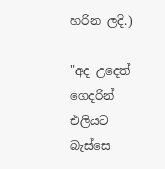හරින ලදි.)

"අද උදෙත් ගෙදරින් එලියට බැස්සෙ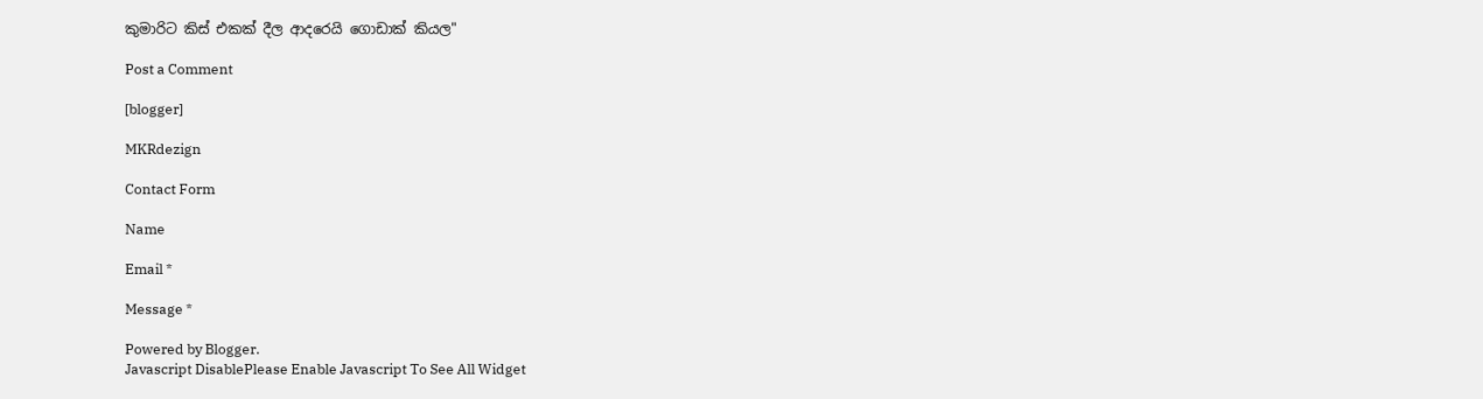කුමාරිට කිස් එකක් දීල ආදරෙයි ගොඩාක් කියල"

Post a Comment

[blogger]

MKRdezign

Contact Form

Name

Email *

Message *

Powered by Blogger.
Javascript DisablePlease Enable Javascript To See All Widget